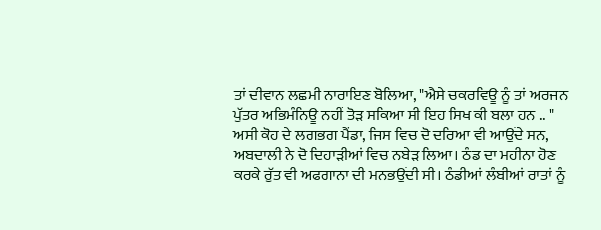ਤਾਂ ਦੀਵਾਨ ਲਛਮੀ ਨਾਰਾਇਣ ਬੋਲਿਆ, "ਐਸੇ ਚਕਰਵਿਊ ਨੂੰ ਤਾਂ ਅਰਜਨ ਪੁੱਤਰ ਅਭਿਮੰਨਿਊ ਨਹੀਂ ਤੋੜ ਸਕਿਆ ਸੀ ਇਹ ਸਿਖ ਕੀ ਬਲਾ ਹਨ .. "
ਅਸੀ ਕੋਹ ਦੇ ਲਗਭਗ ਪੈਂਡਾ, ਜਿਸ ਵਿਚ ਦੋ ਦਰਿਆ ਵੀ ਆਉਂਦੇ ਸਨ, ਅਬਦਾਲੀ ਨੇ ਦੋ ਦਿਹਾੜੀਆਂ ਵਿਚ ਨਬੇੜ ਲਿਆ। ਠੰਡ ਦਾ ਮਹੀਨਾ ਹੋਣ ਕਰਕੇ ਰੁੱਤ ਵੀ ਅਫਗਾਨਾ ਦੀ ਮਨਭਉਂਦੀ ਸੀ। ਠੰਡੀਆਂ ਲੰਬੀਆਂ ਰਾਤਾਂ ਨੂੰ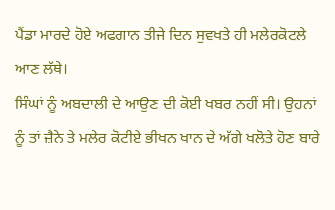ਪੈਂਡਾ ਮਾਰਦੇ ਹੋਏ ਅਫਗਾਨ ਤੀਜੇ ਦਿਨ ਸੁਵਖਤੇ ਹੀ ਮਲੇਰਕੋਟਲੇ ਆਣ ਲੱਥੇ।
ਸਿੰਘਾਂ ਨੂੰ ਅਬਦਾਲੀ ਦੇ ਆਉਣ ਦੀ ਕੋਈ ਖਬਰ ਨਹੀਂ ਸੀ। ਉਹਨਾਂ ਨੂੰ ਤਾਂ ਜ਼ੈਨੇ ਤੇ ਮਲੇਰ ਕੋਟੀਏ ਭੀਖਨ ਖਾਨ ਦੇ ਅੱਗੇ ਖਲੋਤੇ ਹੋਣ ਬਾਰੇ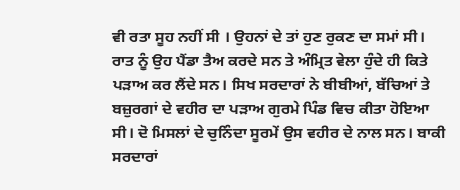ਵੀ ਰਤਾ ਸੂਹ ਨਹੀਂ ਸੀ । ਉਹਨਾਂ ਦੇ ਤਾਂ ਹੁਣ ਰੁਕਣ ਦਾ ਸਮਾਂ ਸੀ। ਰਾਤ ਨੂੰ ਉਹ ਪੈਂਡਾ ਤੈਅ ਕਰਦੇ ਸਨ ਤੇ ਅੰਮ੍ਰਿਤ ਵੇਲਾ ਹੁੰਦੇ ਹੀ ਕਿਤੇ ਪੜਾਅ ਕਰ ਲੈਂਦੇ ਸਨ। ਸਿਖ ਸਰਦਾਰਾਂ ਨੇ ਬੀਬੀਆਂ, ਬੱਚਿਆਂ ਤੇ ਬਜ਼ੁਰਗਾਂ ਦੇ ਵਹੀਰ ਦਾ ਪੜਾਅ ਗੁਰਮੇ ਪਿੰਡ ਵਿਚ ਕੀਤਾ ਹੋਇਆ ਸੀ। ਦੋ ਮਿਸਲਾਂ ਦੇ ਚੁਨਿੰਦਾ ਸੂਰਮੇਂ ਉਸ ਵਹੀਰ ਦੇ ਨਾਲ ਸਨ। ਬਾਕੀ ਸਰਦਾਰਾਂ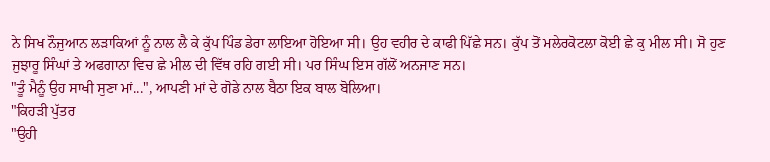ਨੇ ਸਿਖ ਨੌਜੁਆਨ ਲੜਾਕਿਆਂ ਨੂੰ ਨਾਲ ਲੈ ਕੇ ਕੁੱਪ ਪਿੰਡ ਡੇਰਾ ਲਾਇਆ ਹੋਇਆ ਸੀ। ਉਹ ਵਹੀਰ ਦੇ ਕਾਫੀ ਪਿੱਛੇ ਸਨ। ਕੁੱਪ ਤੋਂ ਮਲੇਰਕੋਟਲਾ ਕੋਈ ਛੇ ਕੁ ਮੀਲ ਸੀ। ਸੋ ਹੁਣ ਜੁਝਾਰੂ ਸਿੰਘਾਂ ਤੇ ਅਫਗਾਨਾ ਵਿਚ ਛੇ ਮੀਲ ਦੀ ਵਿੱਥ ਰਹਿ ਗਈ ਸੀ। ਪਰ ਸਿੰਘ ਇਸ ਗੱਲੋਂ ਅਨਜਾਣ ਸਨ।
"ਤੂੰ ਮੈਨੂੰ ਉਹ ਸਾਖੀ ਸੁਣਾ ਮਾਂ...", ਆਪਣੀ ਮਾਂ ਦੇ ਗੋਡੇ ਨਾਲ ਬੈਠਾ ਇਕ ਬਾਲ ਬੋਲਿਆ।
"ਕਿਹੜੀ ਪੁੱਤਰ
"ਉਹੀ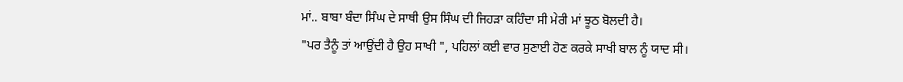ਮਾਂ.. ਬਾਬਾ ਬੰਦਾ ਸਿੰਘ ਦੇ ਸਾਥੀ ਉਸ ਸਿੰਘ ਦੀ ਜਿਹੜਾ ਕਹਿੰਦਾ ਸੀ ਮੇਰੀ ਮਾਂ ਝੂਠ ਬੋਲਦੀ ਹੈ।
"ਪਰ ਤੈਨੂੰ ਤਾਂ ਆਉਂਦੀ ਹੈ ਉਹ ਸਾਖੀ ", ਪਹਿਲਾਂ ਕਈ ਵਾਰ ਸੁਣਾਈ ਹੋਣ ਕਰਕੇ ਸਾਖੀ ਬਾਲ ਨੂੰ ਯਾਦ ਸੀ।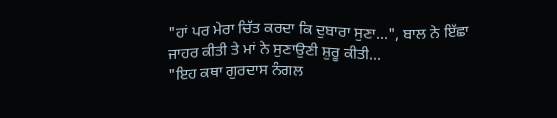"ਹਾਂ ਪਰ ਮੇਰਾ ਚਿੱਤ ਕਰਦਾ ਕਿ ਦੁਬਾਰਾ ਸੁਣਾ...", ਬਾਲ ਨੇ ਇੱਛਾ ਜਾਹਰ ਕੀਤੀ ਤੇ ਮਾਂ ਨੇ ਸੁਣਾਉਣੀ ਸ਼ੁਰੂ ਕੀਤੀ...
"ਇਹ ਕਥਾ ਗੁਰਦਾਸ ਨੰਗਲ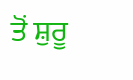ਤੋਂ ਸ਼ੁਰੂ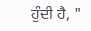ਹੁੰਦੀ ਹੈ, "